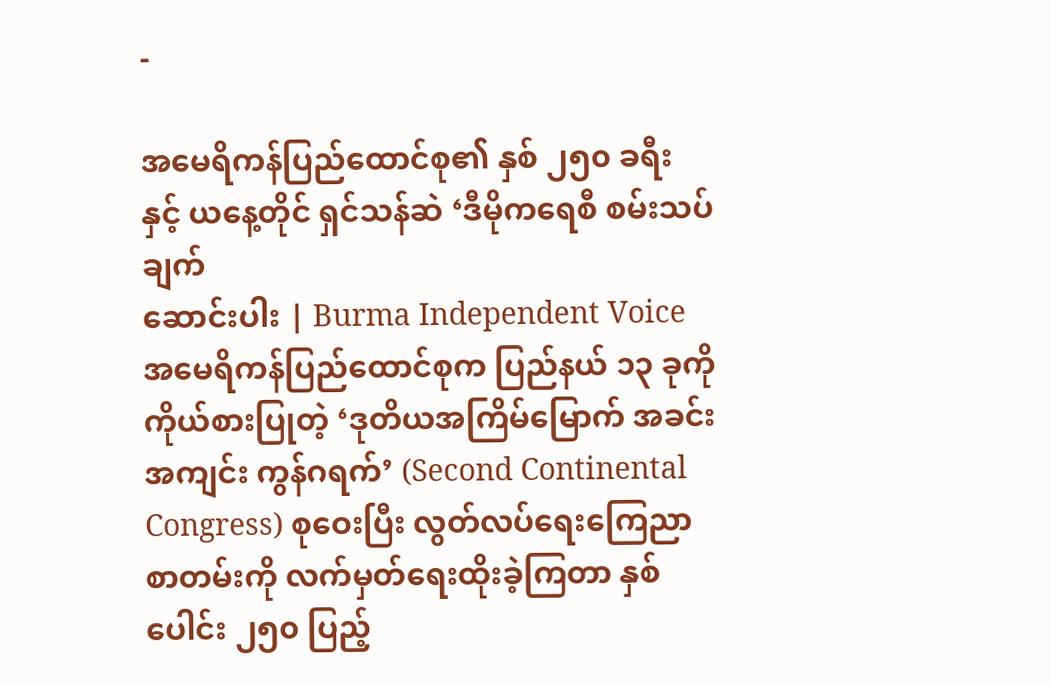-

အမေရိကန်ပြည်ထောင်စု၏ နှစ် ၂၅၀ ခရီး နှင့် ယနေ့တိုင် ရှင်သန်ဆဲ ‘ဒီမိုကရေစီ စမ်းသပ်ချက်
ဆောင်းပါး | Burma Independent Voice အမေရိကန်ပြည်ထောင်စုက ပြည်နယ် ၁၃ ခုကို ကိုယ်စားပြုတဲ့ ‘ဒုတိယအကြိမ်မြောက် အခင်းအကျင်း ကွန်ဂရက်’ (Second Continental Congress) စုဝေးပြီး လွတ်လပ်ရေးကြေညာစာတမ်းကို လက်မှတ်ရေးထိုးခဲ့ကြတာ နှစ်ပေါင်း ၂၅၀ ပြည့်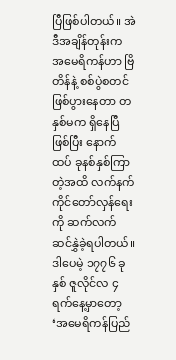ပြီဖြစ်ပါတယ်။ အဲဒီအချိန်တုန်းက အမေရိကန်ဟာ ဗြိတိန်နဲ့ စစ်ပွဲစတင်ဖြစ်ပွားနေတာ တနှစ်မက ရှိနေပြီဖြစ်ပြီး နောက်ထပ် ခုနစ်နှစ်ကြာတဲ့အထိ လက်နက်ကိုင်တော်လှန်ရေးကို ဆက်လက်ဆင်နွှဲခဲ့ရပါတယ်။ ဒါပေမဲ့ ၁၇၇၆ ခုနှစ် ဇူလိုင်လ ၄ ရက်နေ့မှာတော့ ‘အမေရိကန်ပြည်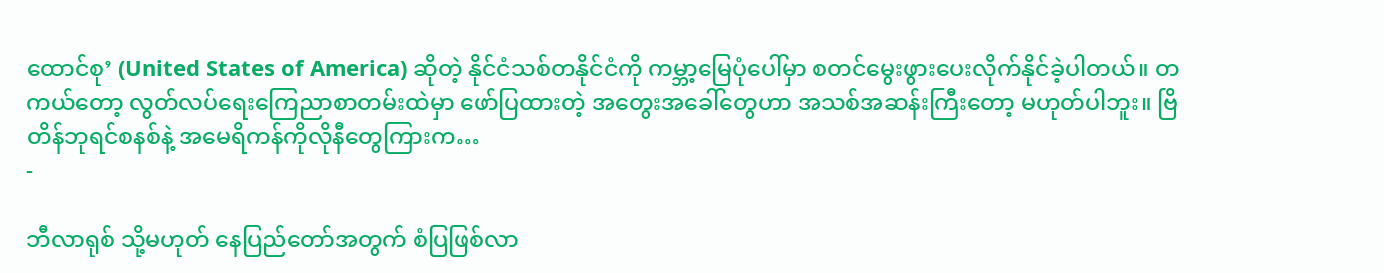ထောင်စု’ (United States of America) ဆိုတဲ့ နိုင်ငံသစ်တနိုင်ငံကို ကမ္ဘာ့မြေပုံပေါ်မှာ စတင်မွေးဖွားပေးလိုက်နိုင်ခဲ့ပါတယ်။ တကယ်တော့ လွတ်လပ်ရေးကြေညာစာတမ်းထဲမှာ ဖော်ပြထားတဲ့ အတွေးအခေါ်တွေဟာ အသစ်အဆန်းကြီးတော့ မဟုတ်ပါဘူး။ ဗြိတိန်ဘုရင်စနစ်နဲ့ အမေရိကန်ကိုလိုနီတွေကြားက…
-

ဘီလာရုစ် သို့မဟုတ် နေပြည်တော်အတွက် စံပြဖြစ်လာ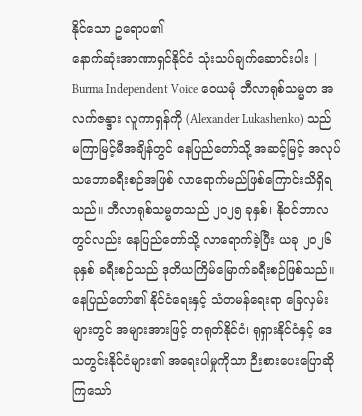နိုင်သော ဥရောပ၏
နောက်ဆုံးအာဏာရှင်နိုင်ငံ သုံးသပ်ချက်ဆောင်းပါး | Burma Independent Voice ဝေယမုံ ဘီလာရုစ်သမ္မတ အလက်ဇန္ဒား လူကာရှန်ကို (Alexander Lukashenko) သည် မကြာမြင့်မီအချိန်တွင် နေပြည်တော်သို့ အဆင့်မြင့် အလုပ်သဘောခရီးစဉ်အဖြစ် လာရောက်မည်ဖြစ်ကြောင်းသိရှိရသည်။ ဘီလာရုစ်သမ္မတသည် ၂၀၂၅ ခုနှစ်၊ နိုဝင်ဘာလတွင်လည်း နေပြည်တော်သို့ လာရောက်ခဲ့ပြီး ယခု ၂၀၂၆ ခုနှစ် ခရီးစဉ်သည် ဒုတိယကြိမ်မြောက်ခရီးစဉ်ဖြစ်သည်။ နေပြည်တော်၏ နိုင်ငံရေးနှင့် သံတမန်ရေးရာ ခြေလှမ်းများတွင် အများအားဖြင့် တရုတ်နိုင်ငံ၊ ရုရှားနိုင်ငံနှင့် ဒေသတွင်းနိုင်ငံများ၏ အရေးပါမှုကိုသာ ဉီးစားပေးပြောဆိုကြသော်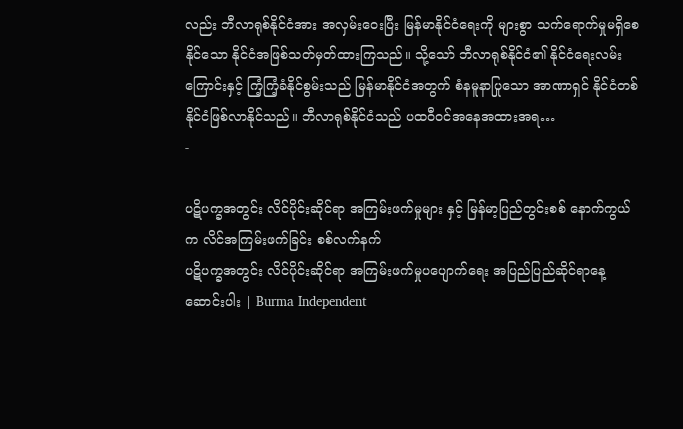လည်း ဘီလာရုစ်နိုင်ငံအား အလှမ်းဝေးပြီး မြန်မာနိုင်ငံရေးကို များစွာ သက်ရောက်မှုမရှိစေနိုင်သော နိုင်ငံအဖြစ်သတ်မှတ်ထားကြသည်။ သို့သော် ဘီလာရုစ်နိုင်ငံ၏ နိုင်ငံရေးလမ်းကြောင်းနှင့် ကြံ့ကြံ့ခံနိုင်စွမ်းသည် မြန်မာနိုင်ငံအတွက် စံနမူနာပြုသော အာဏာရှင် နိုင်ငံတစ်နိုင်ငံဖြစ်လာနိုင်သည်။ ဘီလာရုစ်နိုင်ငံသည် ပထဝီဝင်အနေအထားအရ…
-

ပဋိပက္ခအတွင်း လိင်ပိုင်းဆိုင်ရာ အကြမ်းဖက်မှုများ နှင့် မြန်မာ့ပြည်တွင်းစစ် နောက်ကွယ်က လိင်အကြမ်းဖက်ခြင်း စစ်လက်နက်
ပဋိပက္ခအတွင်း လိင်ပိုင်းဆိုင်ရာ အကြမ်းဖက်မှုပပျောက်ရေး အပြည်ပြည်ဆိုင်ရာနေ့ ဆောင်းပါး | Burma Independent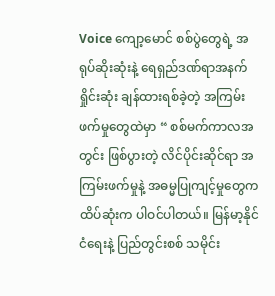Voice ကျော့မောင် စစ်ပွဲတွေရဲ့ အရုပ်ဆိုးဆုံးနဲ့ ရေရှည်ဒဏ်ရာအနက်ရှိုင်းဆုံး ချန်ထားရစ်ခဲ့တဲ့ အကြမ်းဖက်မှုတွေထဲမှာ “ စစ်မက်ကာလအတွင်း ဖြစ်ပွားတဲ့ လိင်ပိုင်းဆိုင်ရာ အကြမ်းဖက်မှုနဲ့ အဓမ္မပြုကျင့်မှုတွေက ထိပ်ဆုံးက ပါဝင်ပါတယ်။ မြန်မာ့နိုင်ငံရေးနဲ့ ပြည်တွင်းစစ် သမိုင်း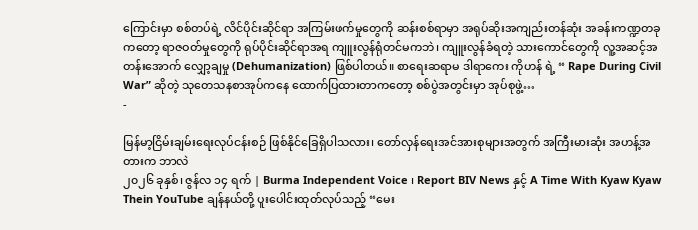ကြောင်းမှာ စစ်တပ်ရဲ့ လိင်ပိုင်းဆိုင်ရာ အကြမ်းဖက်မှုတွေကို ဆန်းစစ်ရာမှာ အရုပ်ဆိုးအကျည်းတန်ဆုံး အခန်းကဏ္ဍတခုကတော့ ရာဇဝတ်မှုတွေကို ရုပ်ပိုင်းဆိုင်ရာအရ ကျူးလွန်ရုံတင်မကဘဲ၊ ကျူးလွန်ခံရတဲ့ သားကောင်တွေကို လူ့အဆင့်အတန်းအောက် လျှော့ချမှု (Dehumanization) ဖြစ်ပါတယ်။ စာရေးဆရာမ ဒါရာကေး ကိုဟန် ရဲ့ “ Rape During Civil War” ဆိုတဲ့ သုတေသနစာအုပ်ကနေ ထောက်ပြထားတာကတော့ စစ်ပွဲအတွင်းမှာ အုပ်စုဖွဲ့…
-

မြန်မာ့ငြိမ်းချမ်းရေးလုပ်ငန်းစဉ် ဖြစ်နိုင်ခြေရှိပါသလား၊ တော်လှန်ရေးအင်အားစုများအတွက် အကြီးမားဆုံး အဟန့်အတားက ဘာလဲ
၂၀၂၆ ခုနှစ်၊ ဇွန်လ ၁၄ ရက် | Burma Independent Voice ၊ Report BIV News နှင့် A Time With Kyaw Kyaw Thein YouTube ချန်နယ်တို့ ပူးပေါင်းထုတ်လုပ်သည့် “မေး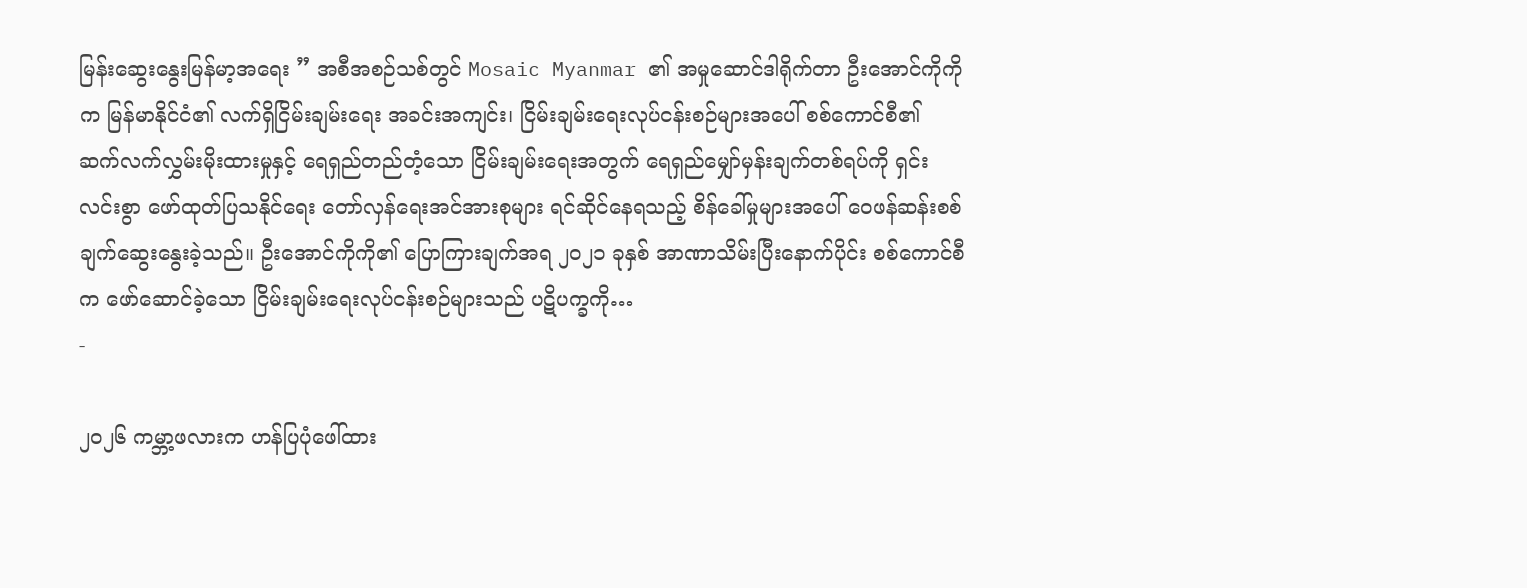မြန်းဆွေးနွေးမြန်မာ့အရေး ” အစီအစဉ်သစ်တွင် Mosaic Myanmar ၏ အမှုဆောင်ဒါရိုက်တာ ဦးအောင်ကိုကိုက မြန်မာနိုင်ငံ၏ လက်ရှိငြိမ်းချမ်းရေး အခင်းအကျင်း၊ ငြိမ်းချမ်းရေးလုပ်ငန်းစဉ်များအပေါ် စစ်ကောင်စီ၏ ဆက်လက်လွှမ်းမိုးထားမှုနှင့် ရေရှည်တည်တံ့သော ငြိမ်းချမ်းရေးအတွက် ရေရှည်မျှော်မှန်းချက်တစ်ရပ်ကို ရှင်းလင်းစွာ ဖော်ထုတ်ပြသနိုင်ရေး တော်လှန်ရေးအင်အားစုများ ရင်ဆိုင်နေရသည့် စိန်ခေါ်မှုများအပေါ် ဝေဖန်ဆန်းစစ်ချက်ဆွေးနွေးခဲ့သည်။ ဦးအောင်ကိုကို၏ ပြောကြားချက်အရ ၂၀၂၁ ခုနှစ် အာဏာသိမ်းပြီးနောက်ပိုင်း စစ်ကောင်စီက ဖော်ဆောင်ခဲ့သော ငြိမ်းချမ်းရေးလုပ်ငန်းစဉ်များသည် ပဋိပက္ခကို…
-

၂၀၂၆ ကမ္ဘာ့ဖလားက ဟန်ပြပုံဖေါ်ထား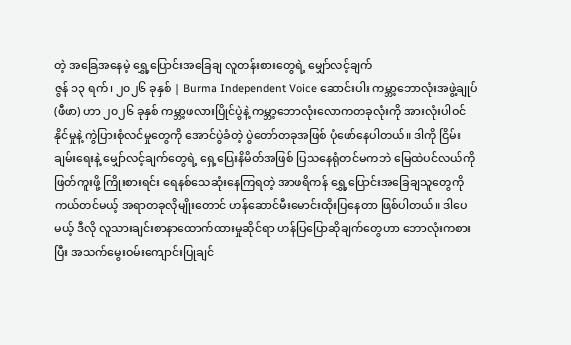တဲ့ အခြေအနေမဲ့ ရွှေ့ပြောင်းအခြေချ လူတန်းစားတွေရဲ့ မျှော်လင့်ချက်
ဇွန် ၁၃ ရက်၊ ၂၀၂၆ ခုနှစ် | Burma Independent Voice ဆောင်းပါး ကမ္ဘာ့ဘောလုံးအဖွဲ့ချုပ် (ဖီဖာ) ဟာ ၂၀၂၆ ခုနှစ် ကမ္ဘာ့ဖလားပြိုင်ပွဲနဲ့ ကမ္ဘာ့ဘောလုံးလောကတခုလုံးကို အားလုံးပါဝင်နိုင်မှုနဲ့ ကွဲပြားစုံလင်မှုတွေကို အောင်ပွဲခံတဲ့ ပွဲတော်တခုအဖြစ် ပုံဖော်နေပါတယ်။ ဒါကို ငြိမ်းချမ်းရေးနဲ့ မျှော်လင့်ချက်တွေရဲ့ ရှေ့ပြေးနိမိတ်အဖြစ် ပြသနေရုံတင်မကဘဲ မြေထဲပင်လယ်ကို ဖြတ်ကူးဖို့ ကြိုးစားရင်း ရေနစ်သေဆုံးနေကြရတဲ့ အာဖရိကန် ရွှေ့ပြောင်းအခြေချသူတွေကို ကယ်တင်မယ့် အရာတခုလိုမျိုးတောင် ဟန်ဆောင်မီးမောင်းထိုးပြနေတာ ဖြစ်ပါတယ်။ ဒါပေမယ့် ဒီလို လူသားချင်းစာနာထောက်ထားမှုဆိုင်ရာ ဟန်ပြပြောဆိုချက်တွေဟာ ဘောလုံးကစားပြီး အသက်မွေးဝမ်းကျောင်းပြုချင်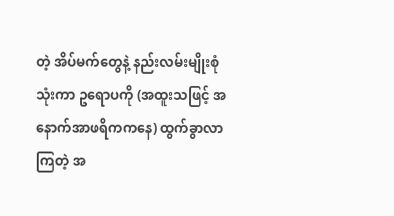တဲ့ အိပ်မက်တွေနဲ့ နည်းလမ်းမျိုးစုံသုံးကာ ဥရောပကို (အထူးသဖြင့် အနောက်အာဖရိကကနေ) ထွက်ခွာလာကြတဲ့ အ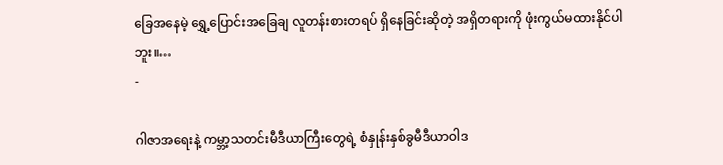ခြေအနေမဲ့ ရွှေ့ပြောင်းအခြေချ လူတန်းစားတရပ် ရှိနေခြင်းဆိုတဲ့ အရှိတရားကို ဖုံးကွယ်မထားနိုင်ပါဘူး။…
-

ဂါဇာအရေးနဲ့ ကမ္ဘာ့သတင်းမီဒီယာကြီးတွေရဲ့ စံနှုန်းနှစ်ခွမီဒီယာဝါဒ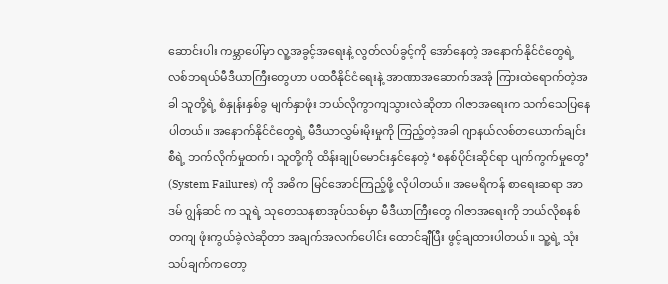ဆောင်းပါး ကမ္ဘာပေါ်မှာ လူ့အခွင့်အရေးနဲ့ လွတ်လပ်ခွင့်ကို အော်နေတဲ့ အနောက်နိုင်ငံတွေရဲ့ လစ်ဘရယ်မီဒီယာကြီးတွေဟာ ပထဝီနိုင်ငံရေးနဲ့ အာဏာအဆောက်အအုံ ကြားထဲရောက်တဲ့အခါ သူတို့ရဲ့ စံနှုန်းနှစ်ခွ မျက်နှာဖုံး ဘယ်လိုကွာကျသွားလဲဆိုတာ ဂါဇာအရေးက သက်သေပြနေပါတယ်။ အနောက်နိုင်ငံတွေရဲ့ မီဒီယာလွှမ်းမိုးမှုကို ကြည့်တဲ့အခါ ဂျာနယ်လစ်တယောက်ချင်းစီရဲ့ ဘက်လိုက်မှုထက်၊ သူတို့ကို ထိန်းချုပ်မောင်းနှင်နေတဲ့ ‘စနစ်ပိုင်းဆိုင်ရာ ပျက်ကွက်မှုတွေ’ (System Failures) ကို အဓိက မြင်အောင်ကြည့်ဖို့ လိုပါတယ်။ အမေရိကန် စာရေးဆရာ အာဒမ် ဂျွန်ဆင် က သူရဲ့ သုတေသနစာအုပ်သစ်မှာ မီဒီယာကြီးတွေ ဂါဇာအရေးကို ဘယ်လိုစနစ်တကျ ဖုံးကွယ်ခဲ့လဲဆိုတာ အချက်အလက်ပေါင်း ထောင်ချီပြီး ဖွင့်ချထားပါတယ်။ သူ့ရဲ့ သုံးသပ်ချက်ကတော့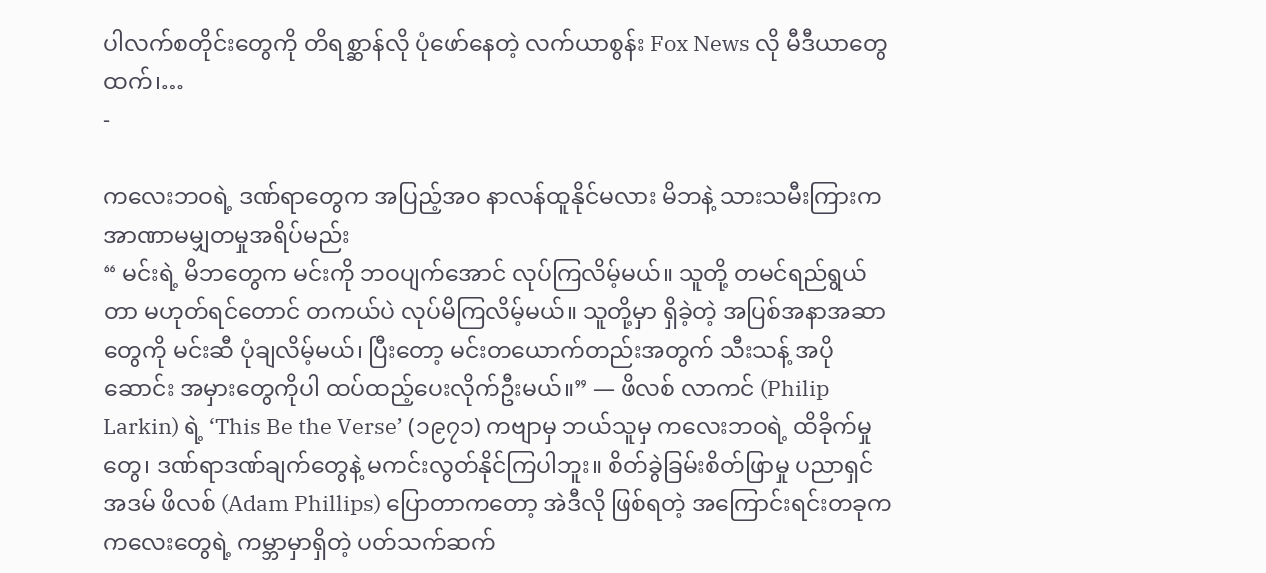ပါလက်စတိုင်းတွေကို တိရစ္ဆာန်လို ပုံဖော်နေတဲ့ လက်ယာစွန်း Fox News လို မီဒီယာတွေထက်၊…
-

ကလေးဘဝရဲ့ ဒဏ်ရာတွေက အပြည့်အဝ နာလန်ထူနိုင်မလား မိဘနဲ့ သားသမီးကြားက အာဏာမမျှတမှုအရိပ်မည်း
“ မင်းရဲ့ မိဘတွေက မင်းကို ဘဝပျက်အောင် လုပ်ကြလိမ့်မယ်။ သူတို့ တမင်ရည်ရွယ်တာ မဟုတ်ရင်တောင် တကယ်ပဲ လုပ်မိကြလိမ့်မယ်။ သူတို့မှာ ရှိခဲ့တဲ့ အပြစ်အနာအဆာတွေကို မင်းဆီ ပုံချလိမ့်မယ်၊ ပြီးတော့ မင်းတယောက်တည်းအတွက် သီးသန့် အပိုဆောင်း အမှားတွေကိုပါ ထပ်ထည့်ပေးလိုက်ဦးမယ်။” — ဖိလစ် လာကင် (Philip Larkin) ရဲ့ ‘This Be the Verse’ (၁၉၇၁) ကဗျာမှ ဘယ်သူမှ ကလေးဘဝရဲ့ ထိခိုက်မှုတွေ၊ ဒဏ်ရာဒဏ်ချက်တွေနဲ့ မကင်းလွတ်နိုင်ကြပါဘူး။ စိတ်ခွဲခြမ်းစိတ်ဖြာမှု ပညာရှင် အဒမ် ဖိလစ် (Adam Phillips) ပြောတာကတော့ အဲဒီလို ဖြစ်ရတဲ့ အကြောင်းရင်းတခုက ကလေးတွေရဲ့ ကမ္ဘာမှာရှိတဲ့ ပတ်သက်ဆက်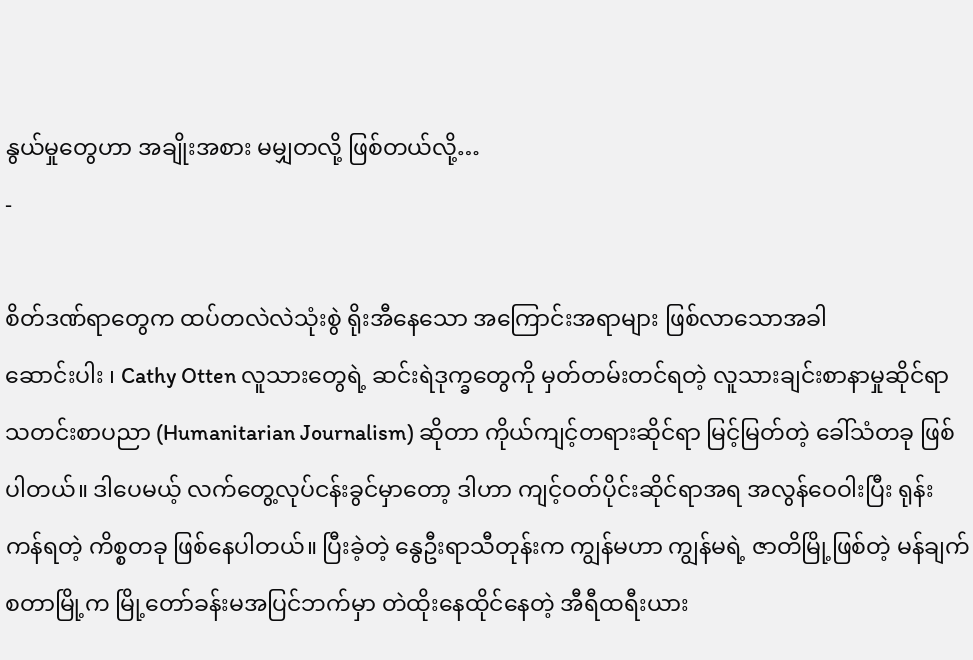နွယ်မှုတွေဟာ အချိုးအစား မမျှတလို့ ဖြစ်တယ်လို့…
-

စိတ်ဒဏ်ရာတွေက ထပ်တလဲလဲသုံးစွဲ ရိုးအီနေသော အကြောင်းအရာများ ဖြစ်လာသောအခါ
ဆောင်းပါး ၊ Cathy Otten လူသားတွေရဲ့ ဆင်းရဲဒုက္ခတွေကို မှတ်တမ်းတင်ရတဲ့ လူသားချင်းစာနာမှုဆိုင်ရာ သတင်းစာပညာ (Humanitarian Journalism) ဆိုတာ ကိုယ်ကျင့်တရားဆိုင်ရာ မြင့်မြတ်တဲ့ ခေါ်သံတခု ဖြစ်ပါတယ်။ ဒါပေမယ့် လက်တွေ့လုပ်ငန်းခွင်မှာတော့ ဒါဟာ ကျင့်ဝတ်ပိုင်းဆိုင်ရာအရ အလွန်ဝေဝါးပြီး ရုန်းကန်ရတဲ့ ကိစ္စတခု ဖြစ်နေပါတယ်။ ပြီးခဲ့တဲ့ နွေဦးရာသီတုန်းက ကျွန်မဟာ ကျွန်မရဲ့ ဇာတိမြို့ဖြစ်တဲ့ မန်ချက်စတာမြို့က မြို့တော်ခန်းမအပြင်ဘက်မှာ တဲထိုးနေထိုင်နေတဲ့ အီရီထရီးယား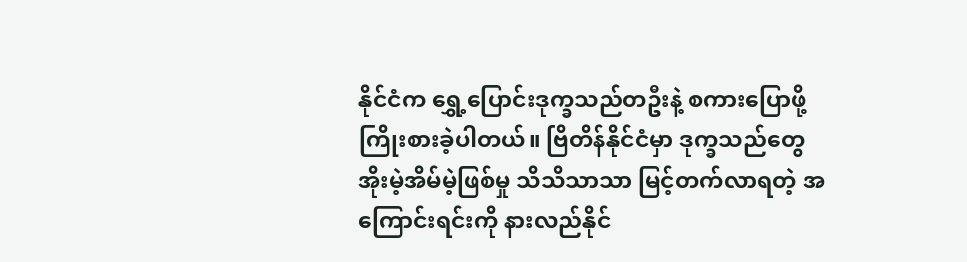နိုင်ငံက ရွှေ့ပြောင်းဒုက္ခသည်တဦးနဲ့ စကားပြောဖို့ ကြိုးစားခဲ့ပါတယ်။ ဗြိတိန်နိုင်ငံမှာ ဒုက္ခသည်တွေ အိုးမဲ့အိမ်မဲ့ဖြစ်မှု သိသိသာသာ မြင့်တက်လာရတဲ့ အကြောင်းရင်းကို နားလည်နိုင်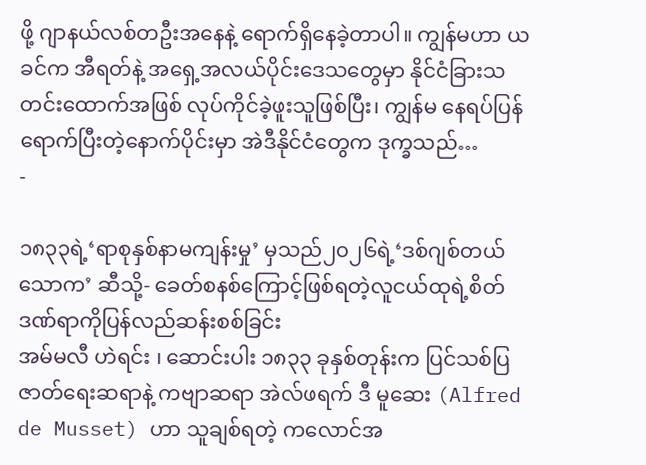ဖို့ ဂျာနယ်လစ်တဦးအနေနဲ့ ရောက်ရှိနေခဲ့တာပါ။ ကျွန်မဟာ ယခင်က အီရတ်နဲ့ အရှေ့အလယ်ပိုင်းဒေသတွေမှာ နိုင်ငံခြားသတင်းထောက်အဖြစ် လုပ်ကိုင်ခဲ့ဖူးသူဖြစ်ပြီး၊ ကျွန်မ နေရပ်ပြန်ရောက်ပြီးတဲ့နောက်ပိုင်းမှာ အဲဒီနိုင်ငံတွေက ဒုက္ခသည်…
-

၁၈၃၃ရဲ့‘ရာစုနှစ်နာမကျန်းမှု’ မှသည်၂၀၂၆ရဲ့‘ဒစ်ဂျစ်တယ်သောက’ ဆီသို့- ခေတ်စနစ်ကြောင့်ဖြစ်ရတဲ့လူငယ်ထုရဲ့စိတ်ဒဏ်ရာကိုပြန်လည်ဆန်းစစ်ခြင်း
အမ်မလီ ဟဲရင်း ၊ ဆောင်းပါး ၁၈၃၃ ခုနှစ်တုန်းက ပြင်သစ်ပြဇာတ်ရေးဆရာနဲ့ ကဗျာဆရာ အဲလ်ဖရက် ဒီ မူဆေး (Alfred de Musset) ဟာ သူချစ်ရတဲ့ ကလောင်အ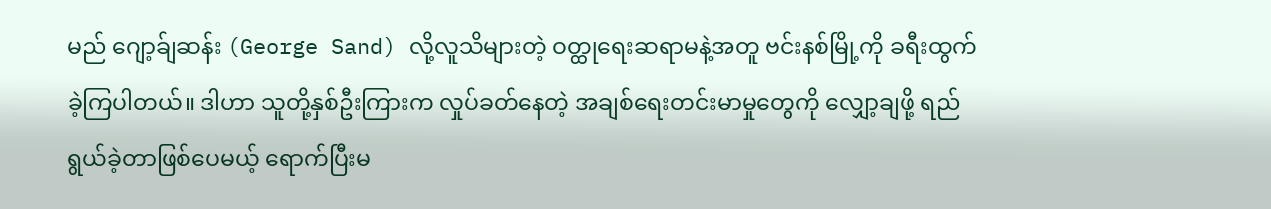မည် ဂျော့ခ်ျဆန်း (George Sand) လို့လူသိများတဲ့ ဝတ္ထုရေးဆရာမနဲ့အတူ ဗင်းနစ်မြို့ကို ခရီးထွက်ခဲ့ကြပါတယ်။ ဒါဟာ သူတို့နှစ်ဦးကြားက လှုပ်ခတ်နေတဲ့ အချစ်ရေးတင်းမာမှုတွေကို လျှော့ချဖို့ ရည်ရွယ်ခဲ့တာဖြစ်ပေမယ့် ရောက်ပြီးမ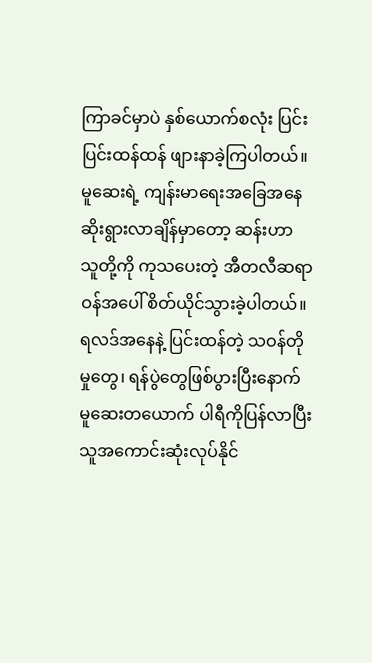ကြာခင်မှာပဲ နှစ်ယောက်စလုံး ပြင်းပြင်းထန်ထန် ဖျားနာခဲ့ကြပါတယ်။ မူဆေးရဲ့ ကျန်းမာရေးအခြေအနေ ဆိုးရွားလာချိန်မှာတော့ ဆန်းဟာ သူတို့ကို ကုသပေးတဲ့ အီတလီဆရာဝန်အပေါ် စိတ်ယိုင်သွားခဲ့ပါတယ်။ ရလဒ်အနေနဲ့ ပြင်းထန်တဲ့ သဝန်တိုမှုတွေ၊ ရန်ပွဲတွေဖြစ်ပွားပြီးနောက် မူဆေးတယောက် ပါရီကိုပြန်လာပြီး သူအကောင်းဆုံးလုပ်နိုင်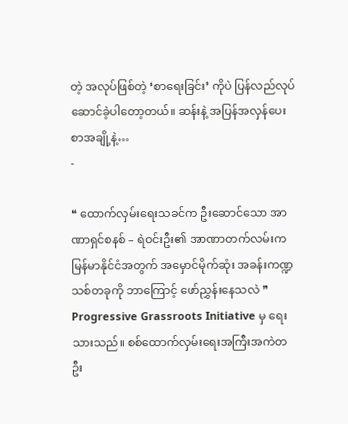တဲ့ အလုပ်ဖြစ်တဲ့ ‘စာရေးခြင်း’ ကိုပဲ ပြန်လည်လုပ်ဆောင်ခဲ့ပါတော့တယ်။ ဆန်းနဲ့ အပြန်အလှန်ပေးစာအချို့နဲ့…
-

❝ ထောက်လှမ်းရေးသခင်က ဦးဆောင်သော အာဏာရှင်စနစ် – ရဲဝင်းဦး၏ အာဏာတက်လမ်းက မြန်မာနိုင်ငံအတွက် အမှောင်မိုက်ဆုံး အခန်းကဏ္ဍသစ်တခုကို ဘာကြောင့် ဖော်ညွှန်းနေသလဲ ❞
Progressive Grassroots Initiative မှ ရေးသားသည်။ စစ်ထောက်လှမ်းရေးအကြီးအကဲတဦး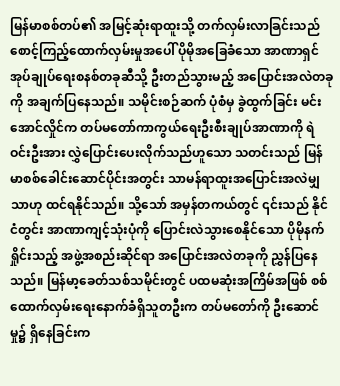မြန်မာစစ်တပ်၏ အမြင့်ဆုံးရာထူးသို့ တက်လှမ်းလာခြင်းသည် စောင့်ကြည့်ထောက်လှမ်းမှုအပေါ် ပိုမိုအခြေခံသော အာဏာရှင်အုပ်ချုပ်ရေးစနစ်တခုဆီသို့ ဦးတည်သွားမည့် အပြောင်းအလဲတခုကို အချက်ပြနေသည်။ သမိုင်းစဉ်ဆက် ပုံစံမှ ခွဲထွက်ခြင်း မင်းအောင်လှိုင်က တပ်မတော်ကာကွယ်ရေးဦးစီးချုပ်အာဏာကို ရဲဝင်းဦးအား လွှဲပြောင်းပေးလိုက်သည်ဟူသော သတင်းသည် မြန်မာစစ်ခေါင်းဆောင်ပိုင်းအတွင်း သာမန်ရာထူးအပြောင်းအလဲမျှသာဟု ထင်ရနိုင်သည်။ သို့သော် အမှန်တကယ်တွင် ၎င်းသည် နိုင်ငံတွင်း အာဏာကျင့်သုံးပုံကို ပြောင်းလဲသွားစေနိုင်သော ပိုမိုနက်ရှိုင်းသည့် အဖွဲ့အစည်းဆိုင်ရာ အပြောင်းအလဲတခုကို ညွှန်ပြနေသည်။ မြန်မာ့ခေတ်သစ်သမိုင်းတွင် ပထမဆုံးအကြိမ်အဖြစ် စစ်ထောက်လှမ်းရေးနောက်ခံရှိသူတဦးက တပ်မတော်ကို ဦးဆောင်မှု၌ ရှိနေခြင်းက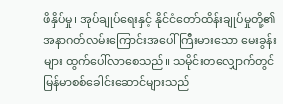ဖိနှိပ်မှု၊ အုပ်ချုပ်ရေးနှင့် နိုင်ငံတော်ထိန်းချုပ်မှုတို့၏ အနာဂတ်လမ်းကြောင်းအပေါ် ကြီးမားသော မေးခွန်းများ ထွက်ပေါ်လာစေသည်။ သမိုင်းတလျှောက်တွင် မြန်မာစစ်ခေါင်းဆောင်များသည်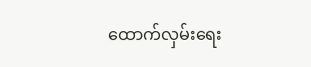ထောက်လှမ်းရေး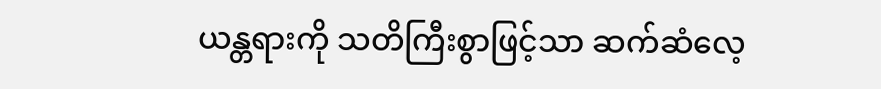ယန္တရားကို သတိကြီးစွာဖြင့်သာ ဆက်ဆံလေ့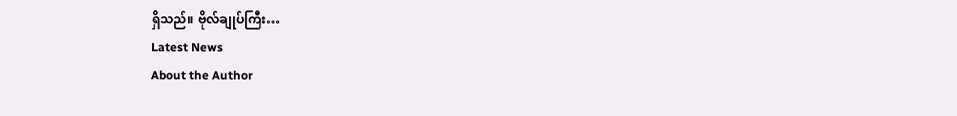ရှိသည်။ ဗိုလ်ချုပ်ကြီး…
Latest News
About the Author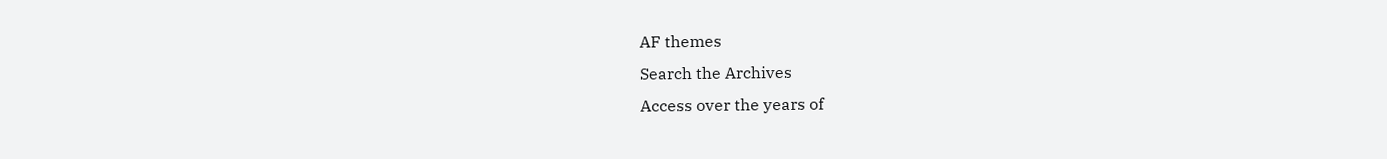AF themes
Search the Archives
Access over the years of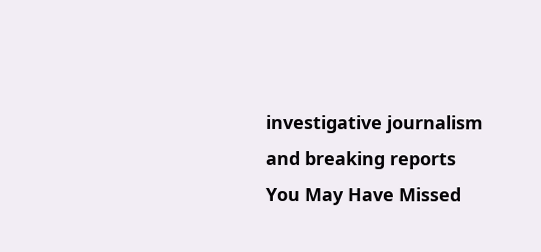investigative journalism and breaking reports
You May Have Missed